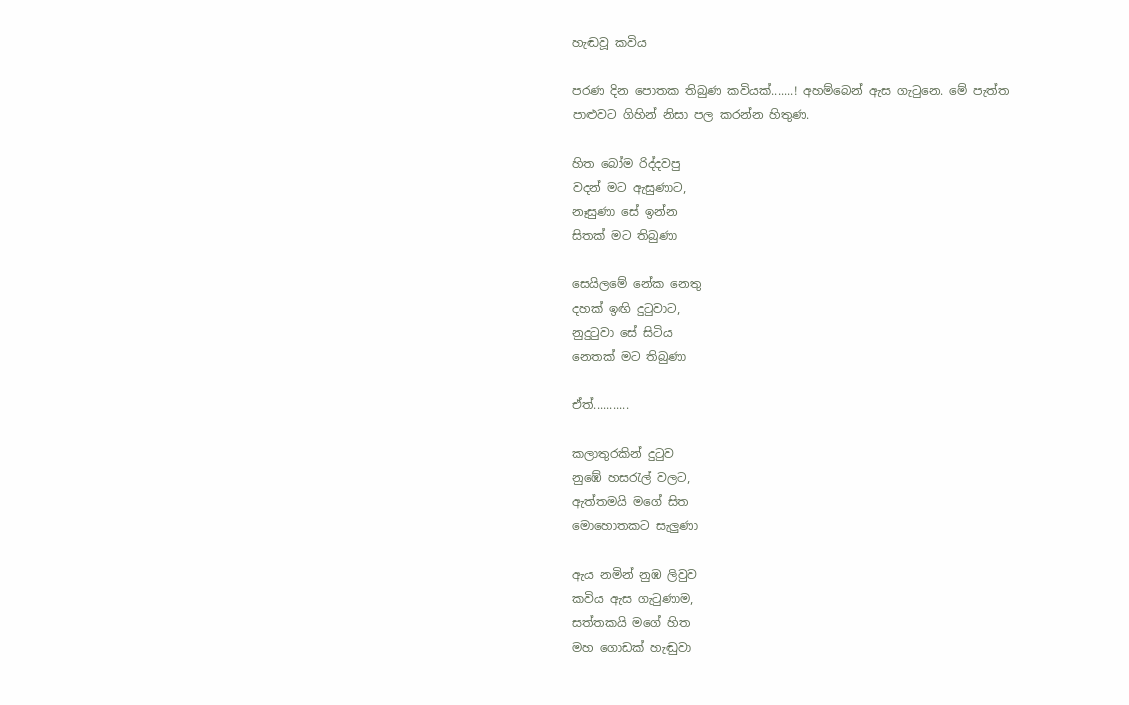හැඬවූ කවිය

පරණ දින පොතක තිබුණ කවියක්.......! අහම්බෙන් ඇස ගැ‍ටුනෙ. මේ පැත්ත පාළුවට ගිහින් නිසා පල කරන්න හිතුණ.

හිත බෝම රිද්දවපු
වදන් මට ඇසුණාට,
නෑසුණා සේ ඉන්න
සිතක් මට තිබුණා

සෙයිලමේ නේක නෙතු
දහක් ඉඟි දු‍ටුවාට,
නුදු‍ටුවා සේ සිටිය
නෙතක් මට තිබුණා

ඒත්...........

කලාතුරකින් දු‍ටුව
නුඹේ හස‍රැල් වලට,
ඇත්තමයි මගේ සිත
මොහොතකට සැලුණා

ඇය නමින් නුඹ ලිවුව
කවිය ඇස ගැ‍ටුණාම,
සත්තකයි මගේ හිත
මහ ගොඩක් හැඬුවා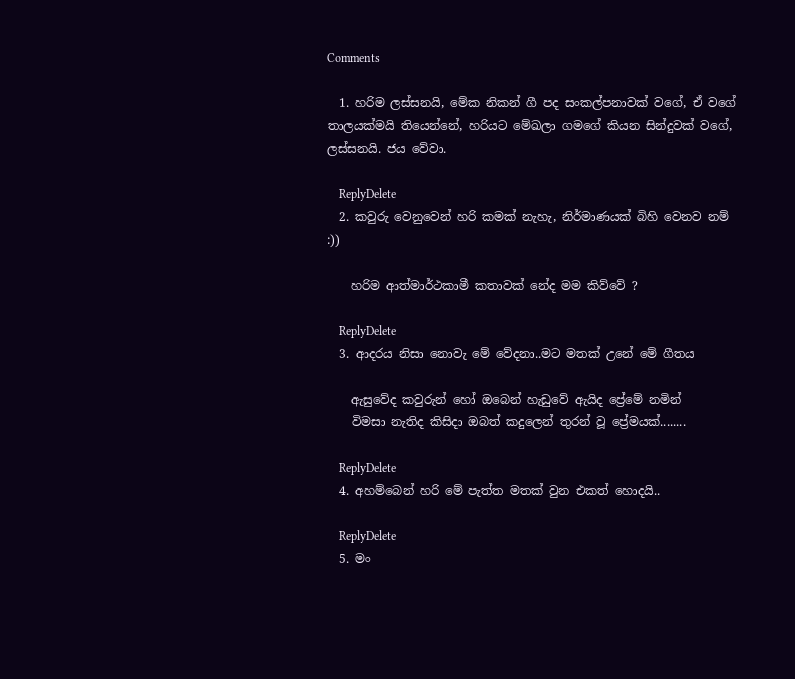Comments

  1. හරිම ලස්සනයි, මේක නිකන් ගී පද සංකල්පනාවක් වගේ, ඒ වගේ තාලයක්මයි තියෙන්නේ, හරියට මේඛලා ගමගේ කියන සින්දුවක් වගේ, ලස්සනයි. ජය වේවා.

    ReplyDelete
  2. කවුරු වෙනුවෙන් හරි කමක් නැහැ, නිර්මාණයක් බිහි වෙනව නම් :))

    හරිම ආත්මාර්ථකාමී කතාවක් නේද මම කිව්වේ ?

    ReplyDelete
  3. ආදරය නිසා නොවැ මේ වේදනා..මට මතක් උනේ මේ ගීතය

    ඇසුවේද කවුරුන් හෝ ඔබෙන් හැඩුවේ ඇයිද ප්‍රේමේ නමින්
    විමසා නැතිද කිසිදා ඔබත් කදුලෙන් තුරන් වූ ප්‍රේමයක්........

    ReplyDelete
  4. අහම්බෙන් හරි මේ පැත්ත මතක් වුන එකත් හොදයි..

    ReplyDelete
  5. මං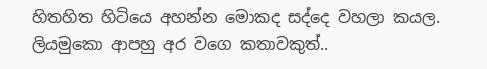හිතහිත හිටියෙ අහන්න මොකද සද්දෙ වහලා කයල. ලියමුකො ආපහු අර වගෙ කතාවකුත්..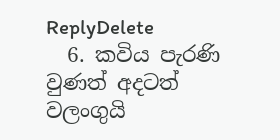ReplyDelete
  6. කවිය පැරණි වුණත් අදටත් වලංගුයි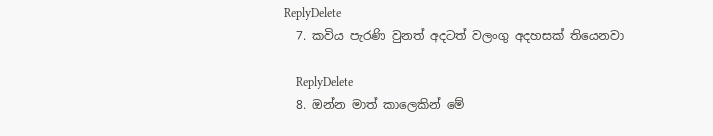ReplyDelete
  7. කවිය පැරණි වුනත් අදටත් වලංගු අදහසක් තියෙනවා

    ReplyDelete
  8. ඔන්න මාත් කාලෙකින් මේ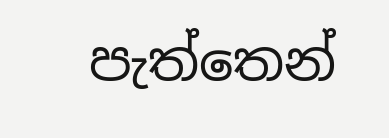පැත්තෙන්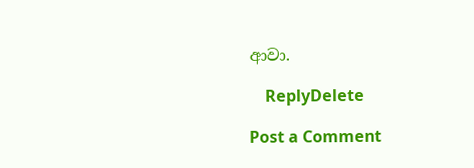ආවා.

    ReplyDelete

Post a Comment